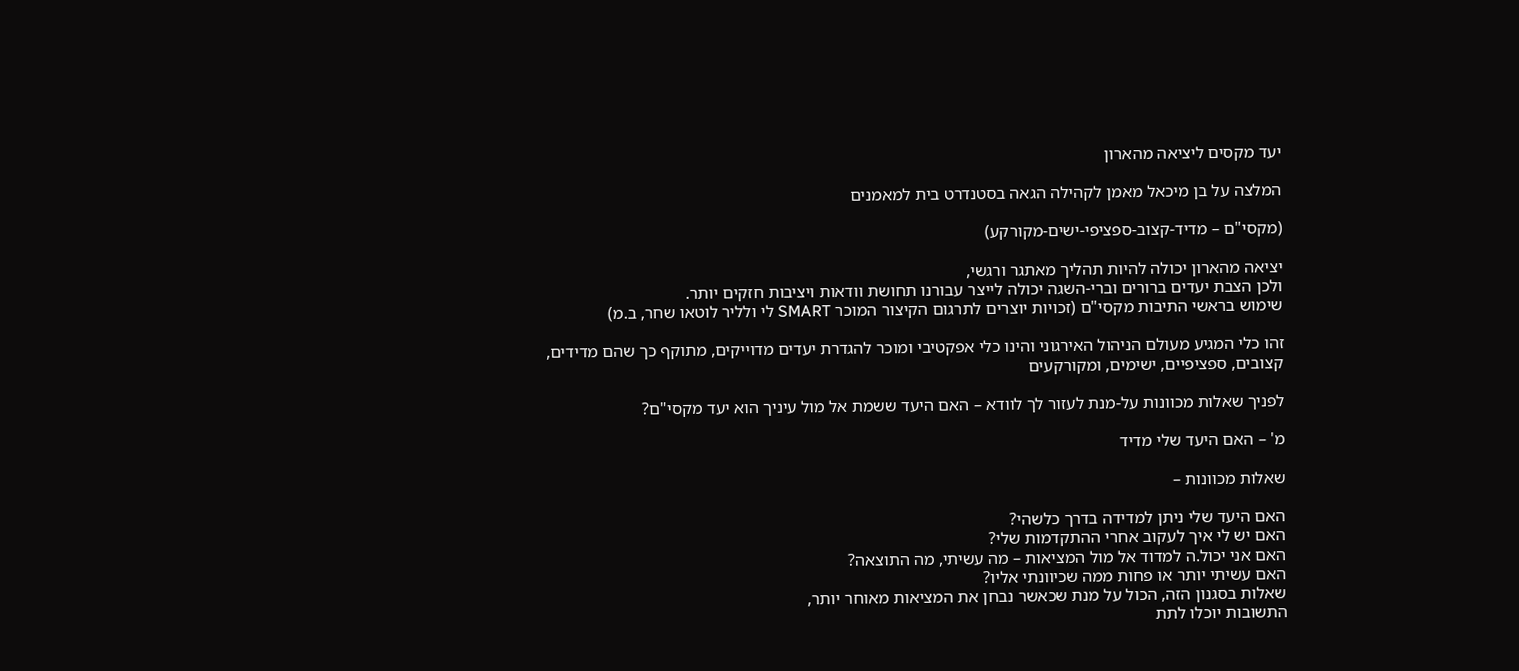יעד מקסים ליציאה מהארון

המלצה על בן מיכאל מאמן לקהילה הגאה בסטנדרט בית למאמנים

(מקסי"ם – מדיד-קצוב-ספציפי-ישים-מקורקע)

יציאה מהארון יכולה להיות תהליך מאתגר ורגשי,
ולכן הצבת יעדים ברורים וברי-השגה יכולה לייצר עבורנו תחושת וודאות ויציבות חזקים יותר.
שימוש בראשי התיבות מקסי"ם (זכויות יוצרים לתרגום הקיצור המוכר SMART לי ולליר לוטאו שחר, ב.מ)

זהו כלי המגיע מעולם הניהול האירגוני והינו כלי אפקטיבי ומוכר להגדרת יעדים מדוייקים, מתוקף כך שהם מדידים, קצובים, ספציפיים, ישימים, ומקורקעים

לפניך שאלות מכוונות על-מנת לעזור לך לוודא – האם היעד ששמת אל מול עיניך הוא יעד מקסי"ם?

מ' – האם היעד שלי מדיד

שאלות מכוונות –

האם היעד שלי ניתן למדידה בדרך כלשהי?
האם יש לי איך לעקוב אחרי ההתקדמות שלי?
האם אני יכול.ה למדוד אל מול המציאות – מה עשיתי, מה התוצאה?
האם עשיתי יותר או פחות ממה שכיוונתי אליו?
שאלות בסגנון הזה, הכול על מנת שכאשר נבחן את המציאות מאוחר יותר,
התשובות יוכלו לתת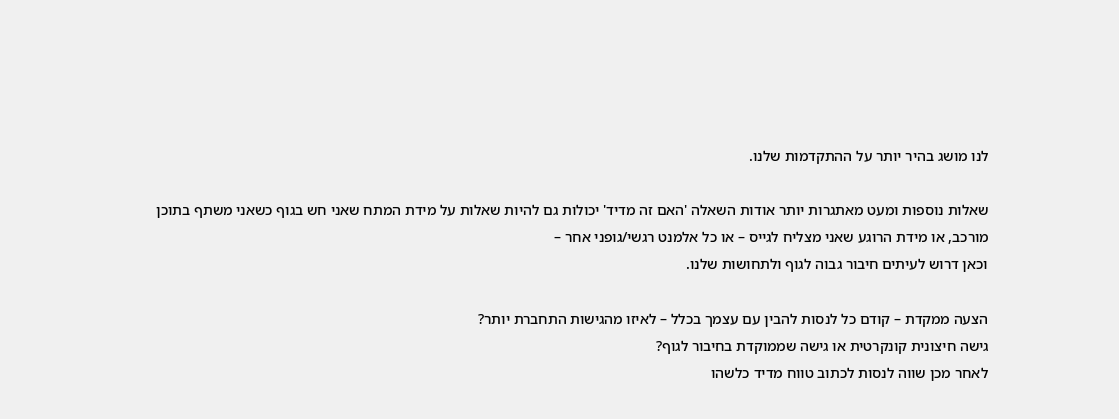לנו מושג בהיר יותר על ההתקדמות שלנו.

שאלות נוספות ומעט מאתגרות יותר אודות השאלה 'האם זה מדיד' יכולות גם להיות שאלות על מידת המתח שאני חש בגוף כשאני משתף בתוכן מורכב, או מידת הרוגע שאני מצליח לגייס – או כל אלמנט רגשי/גופני אחר –
וכאן דרוש לעיתים חיבור גבוה לגוף ולתחושות שלנו.

הצעה ממקדת – קודם כל לנסות להבין עם עצמך בכלל – לאיזו מהגישות התחברת יותר?
גישה חיצונית קונקרטית או גישה שממוקדת בחיבור לגוף?
לאחר מכן שווה לנסות לכתוב טווח מדיד כלשהו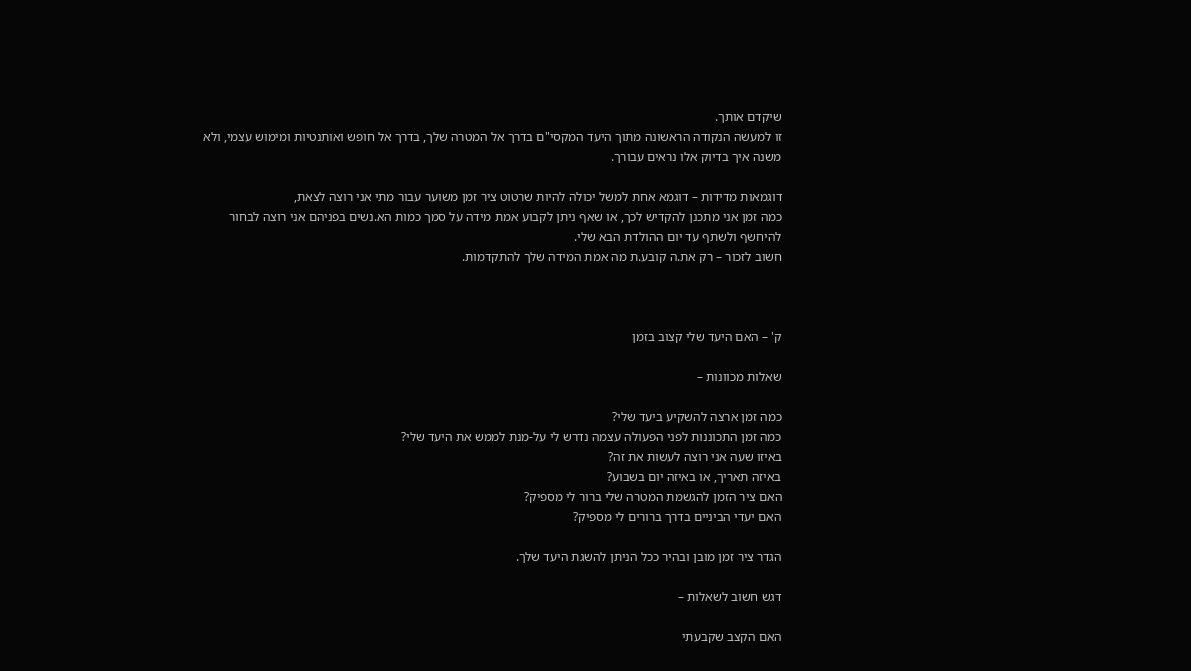שיקדם אותך.
זו למעשה הנקודה הראשונה מתוך היעד המקסי"ם בדרך אל המטרה שלך, בדרך אל חופש ואותנטיות ומימוש עצמי, ולא משנה איך בדיוק אלו נראים עבורך.

דוגמאות מדידות – דוגמא אחת למשל יכולה להיות שרטוט ציר זמן משוער עבור מתי אני רוצה לצאת,
כמה זמן אני מתכנן להקדיש לכך, או שאף ניתן לקבוע אמת מידה על סמך כמות הא.נשים בפניהם אני רוצה לבחור להיחשף ולשתף עד יום ההולדת הבא שלי.
חשוב לזכור – רק את.ה קובע.ת מה אמת המידה שלך להתקדמות.



ק' – האם היעד שלי קצוב בזמן

שאלות מכוונות –

כמה זמן ארצה להשקיע ביעד שלי?
כמה זמן התכוננות לפני הפעולה עצמה נדרש לי על-מנת לממש את היעד שלי?
באיזו שעה אני רוצה לעשות את זה?
באיזה תאריך, או באיזה יום בשבוע?
האם ציר הזמן להגשמת המטרה שלי ברור לי מספיק?
האם יעדי הביניים בדרך ברורים לי מספיק?

הגדר ציר זמן מובן ובהיר ככל הניתן להשגת היעד שלך.

דגש חשוב לשאלות –

האם הקצב שקבעתי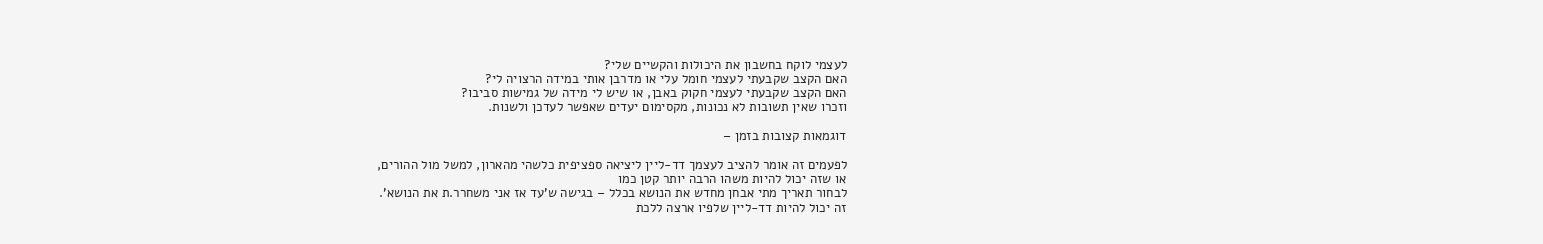לעצמי לוקח בחשבון את היכולות והקשיים שלי?
האם הקצב שקבעתי לעצמי חומל עלי או מדרבן אותי במידה הרצויה לי?
האם הקצב שקבעתי לעצמי חקוק באבן, או שיש לי מידה של גמישות סביבו?
וזכרו שאין תשובות לא נכונות, מקסימום יעדים שאפשר לעדכן ולשנות.

דוגמאות קצובות בזמן –

לפעמים זה אומר להציב לעצמך דד-ליין ליציאה ספציפית כלשהי מהארון, למשל מול ההורים,
או שזה יכול להיות משהו הרבה יותר קטן כמו
לבחור תאריך מתי אבחן מחדש את הנושא בכלל – בגישה ש'עד אז אני משחרר.ת את הנושא'.
זה יכול להיות דד-ליין שלפיו ארצה ללכת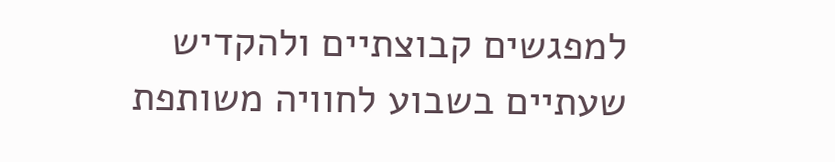למפגשים קבוצתיים ולהקדיש
שעתיים בשבוע לחוויה משותפת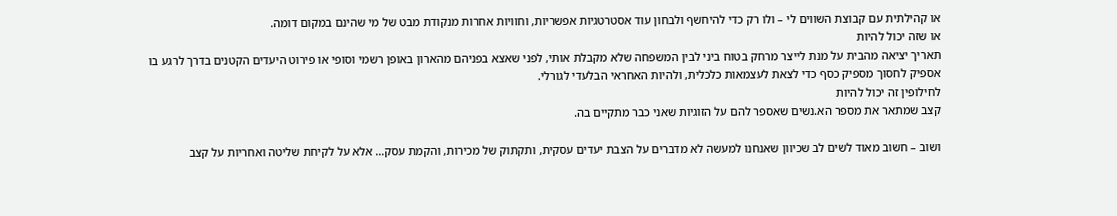או קהילתית עם קבוצת השווים לי – ולו רק כדי להיחשף ולבחון עוד אסטרטגיות אפשריות, וחוויות אחרות מנקודת מבט של מי שהינם במקום דומה.
או שזה יכול להיות
תאריך יציאה מהבית על מנת לייצר מרחק בטוח ביני לבין המשפחה שלא מקבלת אותי, לפני שאצא בפניהם מהארון באופן רשמי וסופי או פירוט היעדים הקטנים בדרך לרגע בו אספיק לחסוך מספיק כסף כדי לצאת לעצמאות כלכלית, ולהיות האחראי הבלעדי לגורלי.
לחילופין זה יכול להיות
קצב שמתאר את מספר הא.נשים שאספר להם על הזוגיות שאני כבר מתקיים בה.

ושוב – חשוב מאוד לשים לב שכיוון שאנחנו למעשה לא מדברים על הצבת יעדים עסקית, ותקתוק של מכירות, והקמת עסק… אלא על לקיחת שליטה ואחריות על קצב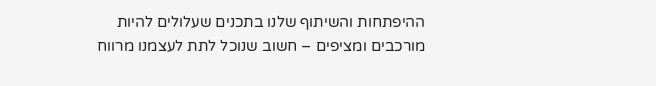ההיפתחות והשיתוף שלנו בתכנים שעלולים להיות מורכבים ומציפים – חשוב שנוכל לתת לעצמנו מרווח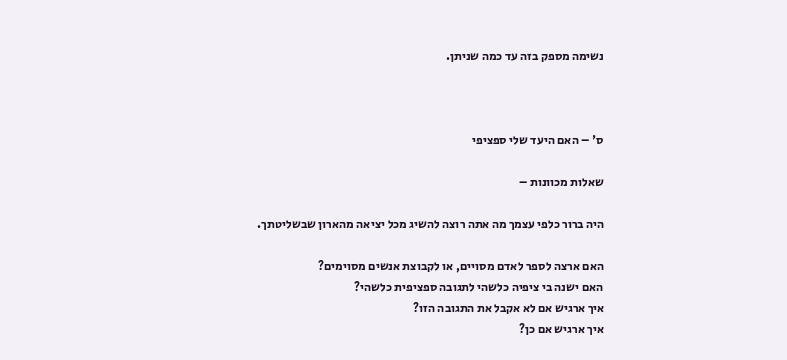נשימה מספק בזה עד כמה שניתן.



ס' – האם היעד שלי ספציפי

שאלות מכוונות –

היה ברור כלפי עצמך מה אתה רוצה להשיג מכל יציאה מהארון שבשליטתך.

האם ארצה לספר לאדם מסויים, או לקבוצת אנשים מסוימים?
האם ישנה בי ציפיה כלשהי לתגובה ספציפית כלשהי?
איך ארגיש אם לא אקבל את התגובה הזו?
איך ארגיש אם כן?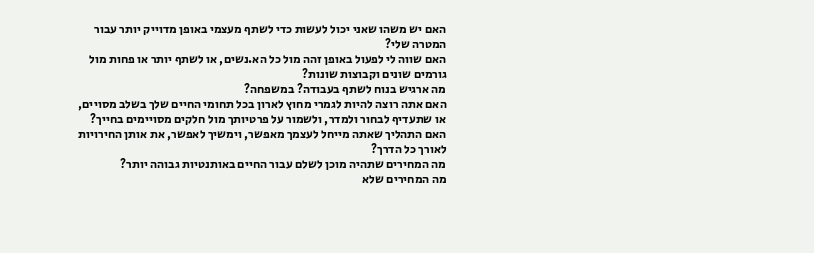האם יש משהו שאני יכול לעשות כדי לשתף מעצמי באופן מדוייק יותר עבור המטרה שלי?
האם שווה לי לפעול באופן זהה מול כל הא.נשים, או לשתף יותר או פחות מול גורמים שונים וקבוצות שונות?
מה ארגיש בנוח לשתף בעבודה? במשפחה?
האם אתה רוצה להיות לגמרי מחוץ לארון בכל תחומי החיים שלך בשלב מסויים, או שתעדיף לבחור ולמדר, ולשמור על פרטיותך מול חלקים מסויימים בחייך?
האם התהליך שאתה מייחל לעצמך מאפשר, וימשיך לאפשר, את אותן החירויות לאורך כל הדרך?
מה המחירים שתהיה מוכן לשלם עבור החיים באותנטיות גבוהה יותר?
מה המחירים שלא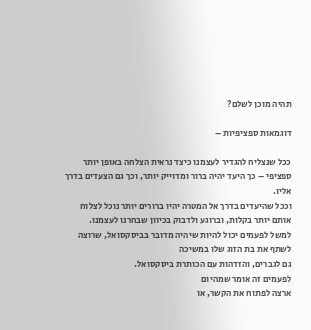תהיה מוכן לשלם?

דוגמאות ספציפיות –

ככל שנצליח להגדיר לעצמנו כיצד נראית הצלחה באופן יותר ספציפי – כך היעד יהיה ברור ומדוייק יותר, וכך גם הצעדים בדרך אליו.
וככל שהיעדים בדרך אל המטרה יהיו ברורים יותר נוכל לצלוח אותם יותר בקלות, וברוגע ולדבוק בכיוון שבחרנו לעצמנו.
למשל לפעמים יכול להיות שיהיה מדובר בביסקסואל, שרוצה לשתף את בת הזוג שלו במשיכה
גם לגברים, והזדהות עם הכותרת ביסקסואל.
לפעמים זה אומר שמהיום
ארצה לפתוח את הקשר, או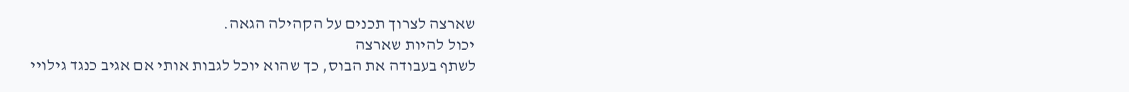שארצה לצרוך תכנים על הקהילה הגאה.
יכול להיות שארצה
לשתף בעבודה את הבוס, כך שהוא יוכל לגבות אותי אם אגיב כנגד גילויי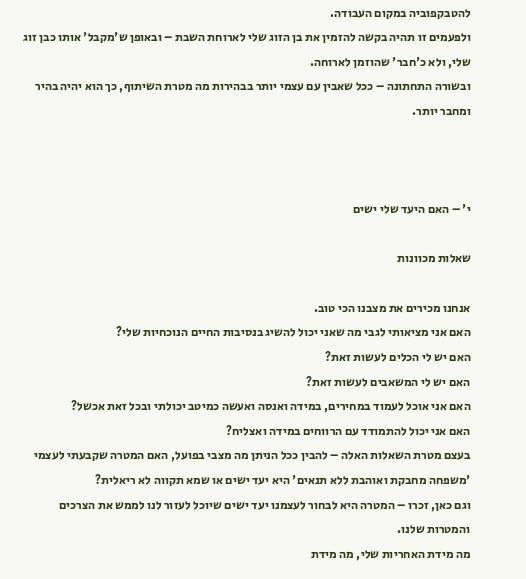להטבקפוביה במקום העבודה.
ולפעמים זו תהיה בקשה להזמין את בן הזוג שלי לארוחת השבת – ובאופן ש'מקבל' אותו כבן זוג שלי, ולא כ'חבר' שהוזמן לארוחה.
ובשורה התחתונה – ככל שאבין עם עצמי יותר בבהירות מה מטרת השיתוף, כך הוא יהיה בהיר ומחבר יותר.



י' – האם היעד שלי ישים

שאלות מכוונות

אנחנו מכירים את מצבנו הכי טוב.
האם אני מציאותי לגבי מה שאני יכול להשיג בנסיבות החיים הנוכחיות שלי?
האם יש לי הכלים לעשות זאת?
האם יש לי המשאבים לעשות זאת?
האם אני אוכל לעמוד במחירים, במידה ואנסה ואעשה כמיטב יכולתי ובכל זאת אכשל?
האם אני יכול להתמודד עם הרווחים במידה ואצליח?
בעצם מטרת השאלות האלה – להבין ככל הניתן מה מצבי בפועל, האם המטרה שקבעתי לעצמי 'משפחה מחבקת ואוהבת ללא תנאים' היא יעד ישים או שמא תקווה לא ריאלית?
וגם כאן, זכרו – המטרה היא לבחור לעצמנו יעד ישים שיוכל לעזור לנו לממש את הצרכים והמטרות שלנו.
מה מידת האחריות שלי, מה מידת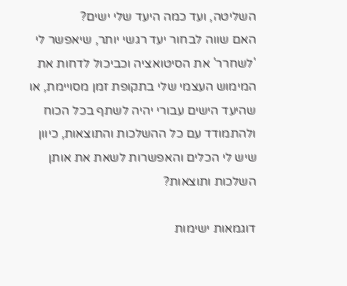השליטה, ועד כמה היעד שלי ישים?
האם שווה לבחור יעד רגשי יותר, שיאפשר לי 'לשחרר' את הסיטואציה וכביכול לדחות את המימוש העצמי שלי בתקופת זמן מסויימת, או שהיעד הישים עבורי יהיה לשתף בכל הכוח ולהתמודד עם כל ההשלכות והתוצאות, כיוון שיש לי הכלים והאפשרות לשאת את אותן השלכות ותוצאות?

דוגמאות ישימות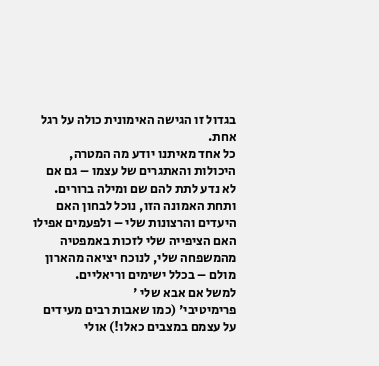בגדול זו הגישה האימונית כולה על רגל אחת.
כל אחד מאיתנו יודע מה המטרה, היכולות והאתגרים של עצמו – גם אם לא נדע לתת להם שם ומילה ברורים.
ותחת האמונה הזו, נוכל לבחון האם היעדים והרצונות שלי – ולפעמים אפילו האם הציפייה שלי לזכות באמפטיה מהמשפחה שלי, לנוכח יציאה מהארון מולם – בכלל ישימים וריאליים.
למשל אם אבא שלי '
פרימיטיבי' (כמו שאבות רבים מעידים על עצמם במצבים כאלו!) אולי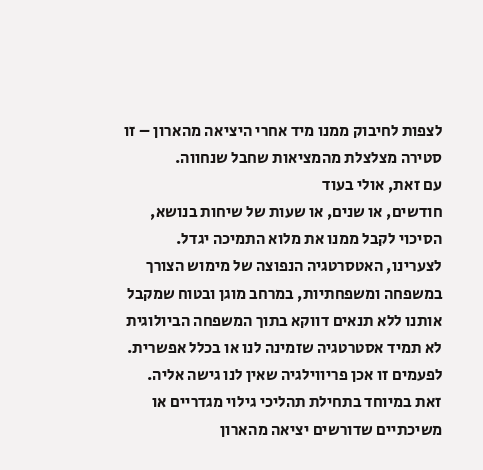לצפות לחיבוק ממנו מיד אחרי היציאה מהארון – זו סטירה מצלצלת מהמציאות שחבל שנחווה.
עם זאת, אולי בעוד
חודשים, או שנים, או שעות של שיחות בנושא, הסיכוי לקבל ממנו את מלוא התמיכה יגדל. לצערינו, האטסרטגיה הנפוצה של מימוש הצורך במשפחה ומשפחתיות, במרחב מוגן ובטוח שמקבל אותנו ללא תנאים דווקא בתוך המשפחה הביולוגית לא תמיד אסטרטגיה שזמינה לנו או בכלל אפשרית.
לפעמים זו אכן פריווילגיה שאין לנו גישה אליה.
זאת במיוחד בתחילת תהליכי גילוי מגדריים או משיכתיים שדורשים יציאה מהארון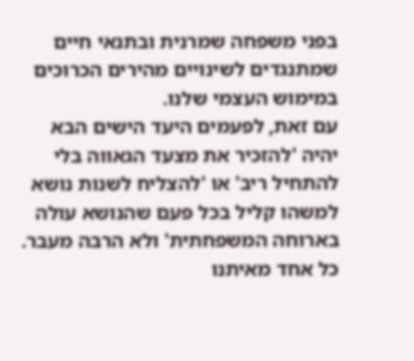בפני משפחה שמרנית ובתנאי חיים שמתנגדים לשינויים מהירים הכרוכים במימוש העצמי שלנו.
עם זאת, לפעמים היעד הישים הבא יהיה 'להזכיר את מצעד הגאווה בלי להתחיל ריב' או 'להצליח לשנות נושא למשהו קליל בכל פעם שהנושא עולה בארוחה המשפחתית' ולא הרבה מעבר.
כל אחד מאיתנו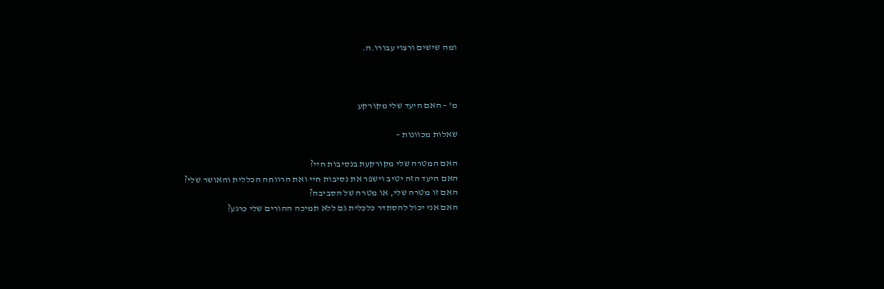ומה שישים ורצוי עבורו.ה.



מ' – האם היעד שלי מקורקע

שאלות מכוונות –

האם המטרה שלי מקורקעת בנסיבות חיי?
האם היעד הזה יטיב וישפר את נסיבות חיי ואת הרווחה הכללית והאושר שלי?
האם זו מטרה שלי, או מטרה של הסביבה?
האם אני יכול להסתדר כלכלית גם ללא תמיכה ההורים שלי כרגע?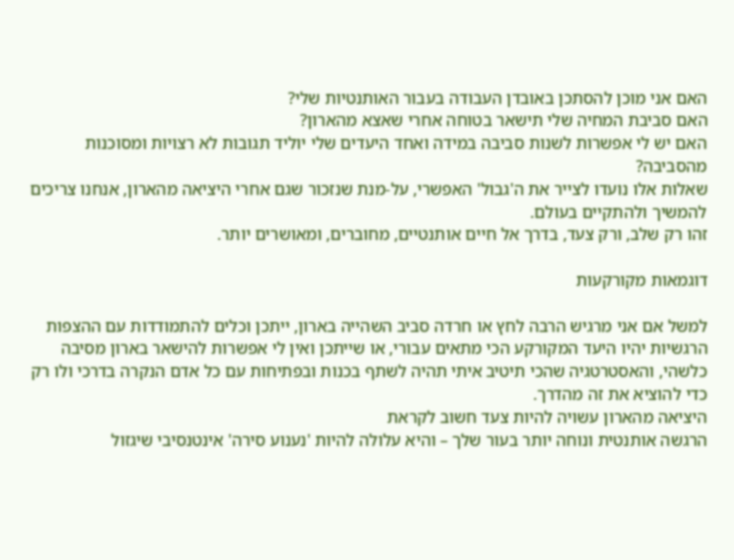האם אני מוכן להסתכן באובדן העבודה בעבור האותנטיות שלי?
האם סביבת המחיה שלי תישאר בטוחה אחרי שאצא מהארון?
האם יש לי אפשרות לשנות סביבה במידה ואחד היעדים שלי יוליד תגובות לא רצויות ומסוכנות מהסביבה?
שאלות אלו נועדו לצייר את ה'גבול' האפשרי, על-מנת שנזכור שגם אחרי היציאה מהארון, אנחנו צריכים להמשיך ולהתקיים בעולם.
זהו רק שלב, ורק צעד, בדרך אל חיים אותנטיים, מחוברים, ומאושרים יותר.

דוגמאות מקורקעות

למשל אם אני מרגיש הרבה לחץ או חרדה סביב השהייה בארון, ייתכן וכלים להתמודדות עם ההצפות הרגשיות יהיו היעד המקורקע הכי מתאים עבורי, או שייתכן ואין לי אפשרות להישאר בארון מסיבה כלשהי, והאסטרטגיה שהכי תיטיב איתי תהיה לשתף בכנות ובפתיחות עם כל אדם הנקרה בדרכי ולו רק כדי להוציא את זה מהדרך.
היציאה מהארון עשויה להיות צעד חשוב לקראת
הרגשה אותנטית ונוחה יותר בעור שלך – והיא עלולה להיות 'נענוע סירה' אינטנסיבי שיגזול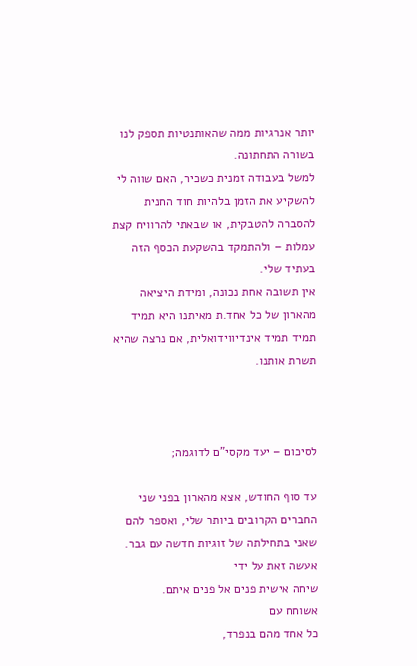יותר אנרגיות ממה שהאותנטיות תספק לנו בשורה התחתונה.
למשל בעבודה זמנית כשכיר, האם שווה לי להשקיע את הזמן בלהיות חוד החנית להסברה להטבקית, או שבאתי להרוויח קצת עמלות – ולהתמקד בהשקעת הכסף הזה בעתיד שלי.
אין תשובה אחת נכונה, ומידת היציאה מהארון של כל אחד.ת מאיתנו היא תמיד תמיד תמיד אינדיווידואלית, אם נרצה שהיא תשרת אותנו.



לסיכום – יעד מקסי"ם לדוגמה;

עד סוף החודש, אצא מהארון בפני שני החברים הקרובים ביותר שלי, ואספר להם שאני בתחילתה של זוגיות חדשה עם גבר.
אעשה זאת על ידי
שיחה אישית פנים אל פנים איתם.
אשוחח עם
כל אחד מהם בנפרד,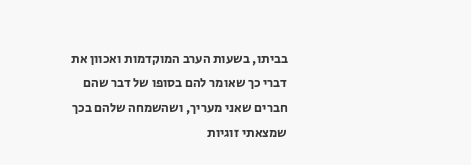בביתו, בשעות הערב המוקדמות ואכוון את דברי כך שאומר להם בסופו של דבר שהם חברים שאני מעריך, ושהשמחה שלהם בכך שמצאתי זוגיות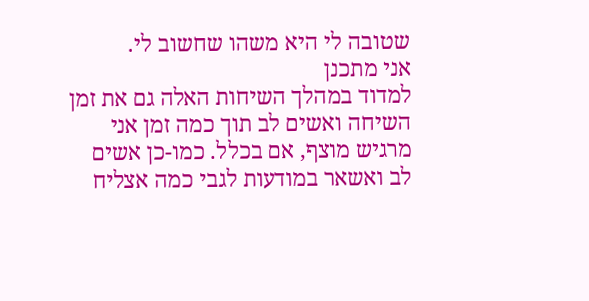שטובה לי היא משהו שחשוב לי.
אני מתכנן
למדוד במהלך השיחות האלה גם את זמן השיחה ואשים לב תוך כמה זמן אני מרגיש מוצף, אם בכלל. כמו-כן אשים לב ואשאר במודעות לגבי כמה אצליח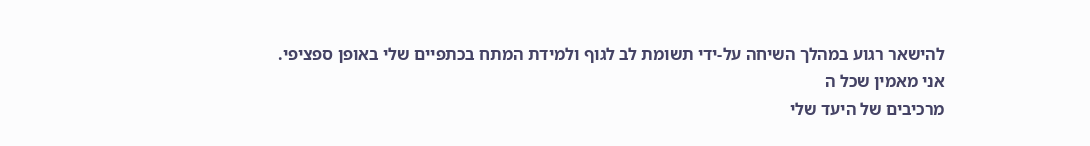להישאר רגוע במהלך השיחה על-ידי תשומת לב לגוף ולמידת המתח בכתפיים שלי באופן ספציפי.
אני מאמין שכל ה
מרכיבים של היעד שלי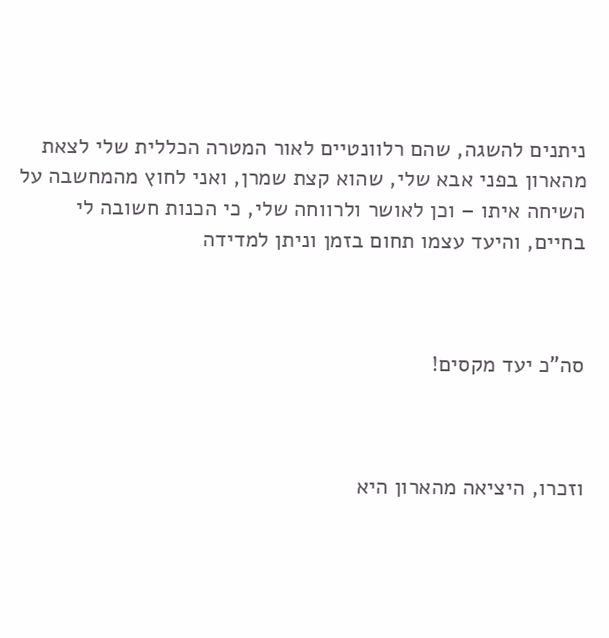ניתנים להשגה, שהם רלוונטיים לאור המטרה הכללית שלי לצאת מהארון בפני אבא שלי, שהוא קצת שמרן, ואני לחוץ מהמחשבה על השיחה איתו – וכן לאושר ולרווחה שלי, כי הכנות חשובה לי בחיים, והיעד עצמו תחום בזמן וניתן למדידה



סה"כ יעד מקסים!



וזכרו, היציאה מהארון היא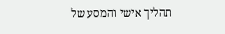תהליך אישי והמסע של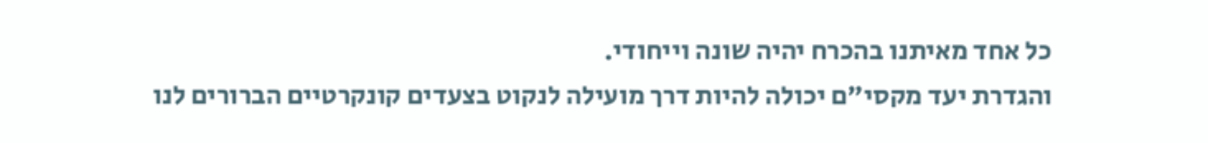כל אחד מאיתנו בהכרח יהיה שונה וייחודי.
והגדרת יעד מקסי"ם יכולה להיות דרך מועילה לנקוט בצעדים קונקרטיים הברורים לנו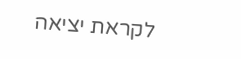לקראת יציאה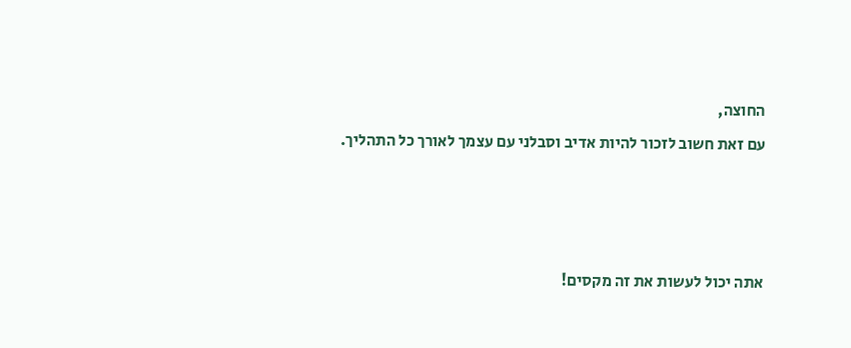החוצה,
עם זאת חשוב לזכור להיות אדיב וסבלני עם עצמך לאורך כל התהליך.



אתה יכול לעשות את זה מקסים!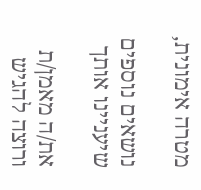מטרה אימונית,

נושאים נוספים שיעניינו אותך

את/ה מאמן/ת ורוצה להגיש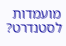מועמדות לסטנדרט?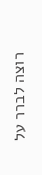רוצה לברר על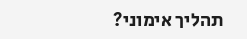תהליך אימוני?